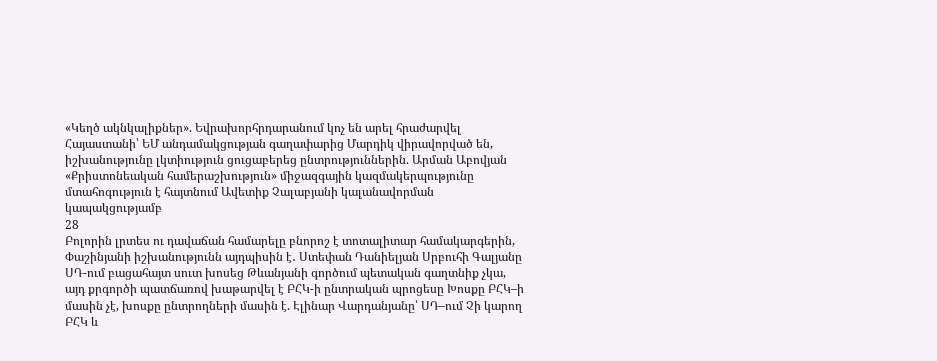«Կեղծ ակնկալիքներ». Եվրախորհրդարանում կոչ են արել հրաժարվել Հայաստանի՝ ԵՄ անդամակցության գաղափարից Մարդիկ վիրավորված են, իշխանությունը լկտիություն ցուցաբերեց ընտրություններին. Արման Աբովյան «Քրիստոնեական համերաշխություն» միջազգային կազմակերպությունը մտահոգություն է հայտնում Ավետիք Չալաբյանի կալանավորման կապակցությամբ
28
Բոլորին լրտես ու դավաճան համարելը բնորոշ է տոտալիտար համակարգերին, Փաշինյանի իշխանությունն այդպիսին է․ Ստեփան Դանիելյան Սրբուհի Գալյանը ՍԴ-ում բացահայտ սուտ խոսեց Թևանյանի գործում պետական գաղտնիք չկա, այդ քրգործի պատճառով խաթարվել է ԲՀԿ-ի ընտրական պրոցեսը Խոսքը ԲՀԿ–ի մասին չէ, խոսքը ընտրողների մասին է. Էլինար Վարդանյանը՝ ՍԴ–ում Չի կարող ԲՀԿ և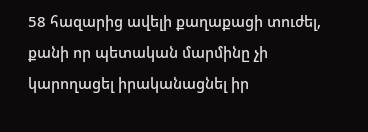58 հազարից ավելի քաղաքացի տուժել, քանի որ պետական մարմինը չի կարողացել իրականացնել իր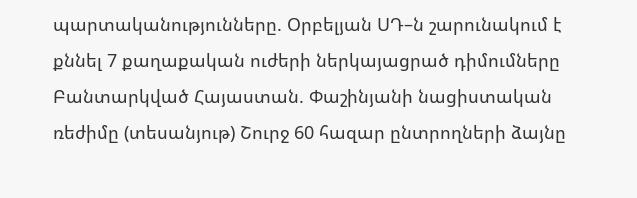պարտականությունները. Օրբելյան ՍԴ–ն շարունակում է քննել 7 քաղաքական ուժերի ներկայացրած դիմումները Բանտարկված Հայաստան. Փաշինյանի նացիստական ռեժիմը (տեսանյութ) Շուրջ 60 հազար ընտրողների ձայնը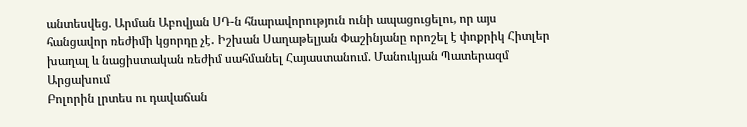անտեսվեց. Արման Աբովյան ՍԴ-ն հնարավորություն ունի ապացուցելու, որ այս հանցավոր ռեժիմի կցորդը չէ․ Իշխան Սաղաթելյան Փաշինյանը որոշել է փոքրիկ Հիտլեր խաղալ և նացիստական ռեժիմ սահմանել Հայաստանում. Մանուկյան Պատերազմ Արցախում
Բոլորին լրտես ու դավաճան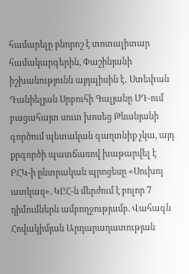համարելը բնորոշ է տոտալիտար համակարգերին, Փաշինյանի իշխանությունն այդպիսին է․ Ստեփան Դանիելյան Սրբուհի Գալյանը ՍԴ-ում բացահայտ սուտ խոսեց Թևանյանի գործում պետական գաղտնիք չկա, այդ քրգործի պատճառով խաթարվել է ԲՀԿ-ի ընտրական պրոցեսը «Սուխոյ ատկազ». ԿԸՀ-ն մերժում է բոլոր 7 դիմումներն ամբողջությամբ. Վահագն Հովակիմյան Արդարադատության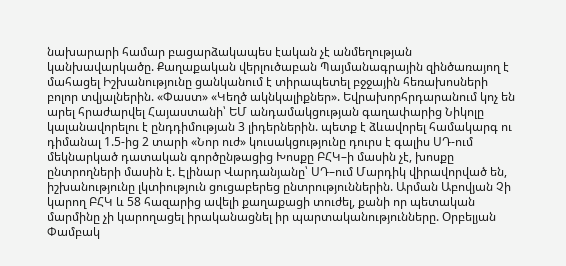նախարարի համար բացարձակապես էական չէ անմեղության կանխավարկածը. Քաղաքական վերլուծաբան Պայմանագրային զինծառայող է մահացել Իշխանությունը ցանկանում է տիրապետել բջջային հեռախոսների բոլոր տվյալներին. «Փաստ» «Կեղծ ակնկալիքներ». Եվրախորհրդարանում կոչ են արել հրաժարվել Հայաստանի՝ ԵՄ անդամակցության գաղափարից Նիկոլը կալանավորելու է ընդդիմության 3 լիդերներին. պետք է ձևավորել համակարգ ու դիմանալ 1.5-ից 2 տարի «Նոր ուժ» կուսակցությունը դուրս է գալիս ՍԴ-ում մեկնարկած դատական գործընթացից Խոսքը ԲՀԿ–ի մասին չէ, խոսքը ընտրողների մասին է. Էլինար Վարդանյանը՝ ՍԴ–ում Մարդիկ վիրավորված են, իշխանությունը լկտիություն ցուցաբերեց ընտրություններին. Արման Աբովյան Չի կարող ԲՀԿ և 58 հազարից ավելի քաղաքացի տուժել, քանի որ պետական մարմինը չի կարողացել իրականացնել իր պարտականությունները. Օրբելյան Փամբակ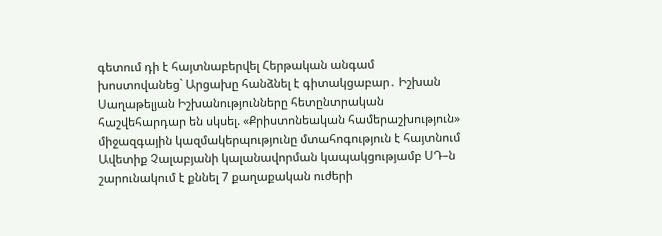գետում դի է հայտնաբերվել Հերթական անգամ խոստովանեց` Արցախը հանձնել է գիտակցաբար․ Իշխան Սաղաթելյան Իշխանությունները հետընտրական հաշվեհարդար են սկսել. «Քրիստոնեական համերաշխություն» միջազգային կազմակերպությունը մտահոգություն է հայտնում Ավետիք Չալաբյանի կալանավորման կապակցությամբ ՍԴ–ն շարունակում է քննել 7 քաղաքական ուժերի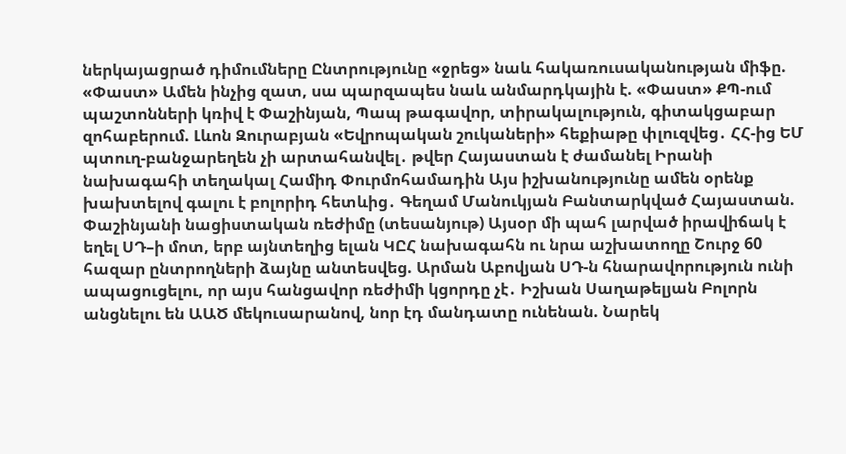ներկայացրած դիմումները Ընտրությունը «ջրեց» նաև հակառուսականության միֆը. «Փաստ» Ամեն ինչից զատ, սա պարզապես նաև անմարդկային է. «Փաստ» ՔՊ-ում պաշտոնների կռիվ է Փաշինյան, Պապ թագավոր, տիրակալություն, գիտակցաբար զոհաբերում. Լևոն Զուրաբյան «Եվրոպական շուկաների» հեքիաթը փլուզվեց․ ՀՀ-ից ԵՄ պտուղ-բանջարեղեն չի արտահանվել․ թվեր Հայաստան է ժամանել Իրանի նախագահի տեղակալ Համիդ Փուրմոհամադին Այս իշխանությունը ամեն օրենք խախտելով գալու է բոլորիդ հետևից․ Գեղամ Մանուկյան Բանտարկված Հայաստան. Փաշինյանի նացիստական ռեժիմը (տեսանյութ) Այսօր մի պահ լարված իրավիճակ է եղել ՍԴ–ի մոտ, երբ այնտեղից ելան ԿԸՀ նախագահն ու նրա աշխատողը Շուրջ 60 հազար ընտրողների ձայնը անտեսվեց. Արման Աբովյան ՍԴ-ն հնարավորություն ունի ապացուցելու, որ այս հանցավոր ռեժիմի կցորդը չէ․ Իշխան Սաղաթելյան Բոլորն անցնելու են ԱԱԾ մեկուսարանով, նոր էդ մանդատը ունենան. Նարեկ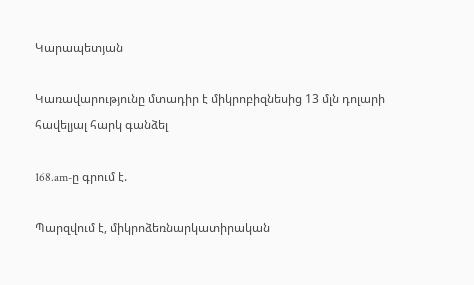Կարապետյան

Կառավարությունը մտադիր է միկրոբիզնեսից 13 մլն դոլարի հավելյալ հարկ գանձել

168.am-ը գրում է.

Պարզվում է, միկրոձեռնարկատիրական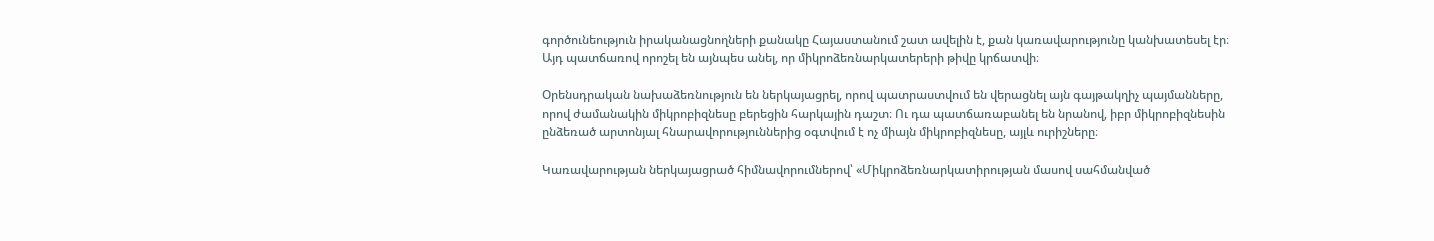գործունեություն իրականացնողների քանակը Հայաստանում շատ ավելին է, քան կառավարությունը կանխատեսել էր։ Այդ պատճառով որոշել են այնպես անել, որ միկրոձեռնարկատերերի թիվը կրճատվի։

Օրենսդրական նախաձեռնություն են ներկայացրել, որով պատրաստվում են վերացնել այն գայթակղիչ պայմանները, որով ժամանակին միկրոբիզնեսը բերեցին հարկային դաշտ։ Ու դա պատճառաբանել են նրանով, իբր միկրոբիզնեսին ընձեռած արտոնյալ հնարավորություններից օգտվում է ոչ միայն միկրոբիզնեսը, այլև ուրիշները։

Կառավարության ներկայացրած հիմնավորումներով՝ «Միկրոձեռնարկատիրության մասով սահմանված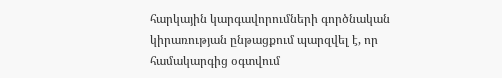հարկային կարգավորումների գործնական կիրառության ընթացքում պարզվել է, որ համակարգից օգտվում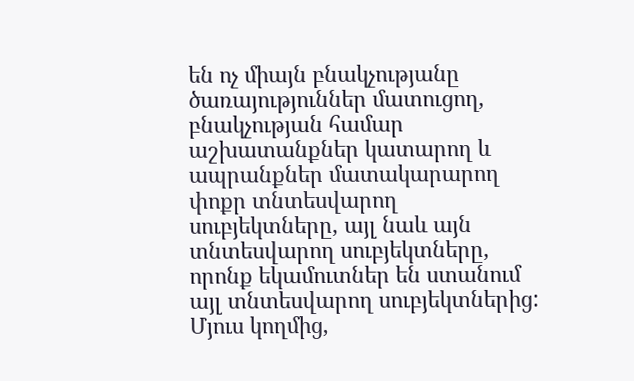են ոչ միայն բնակչությանը ծառայություններ մատուցող, բնակչության համար աշխատանքներ կատարող և ապրանքներ մատակարարող փոքր տնտեսվարող սուբյեկտները, այլ նաև այն տնտեսվարող սուբյեկտները, որոնք եկամուտներ են ստանում այլ տնտեսվարող սուբյեկտներից: Մյուս կողմից,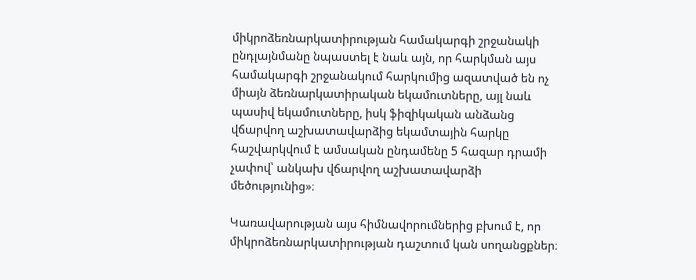միկրոձեռնարկատիրության համակարգի շրջանակի ընդլայնմանը նպաստել է նաև այն, որ հարկման այս համակարգի շրջանակում հարկումից ազատված են ոչ միայն ձեռնարկատիրական եկամուտները, այլ նաև պասիվ եկամուտները, իսկ ֆիզիկական անձանց վճարվող աշխատավարձից եկամտային հարկը հաշվարկվում է ամսական ընդամենը 5 հազար դրամի չափով՝ անկախ վճարվող աշխատավարձի մեծությունից»։

Կառավարության այս հիմնավորումներից բխում է, որ միկրոձեռնարկատիրության դաշտում կան սողանցքներ։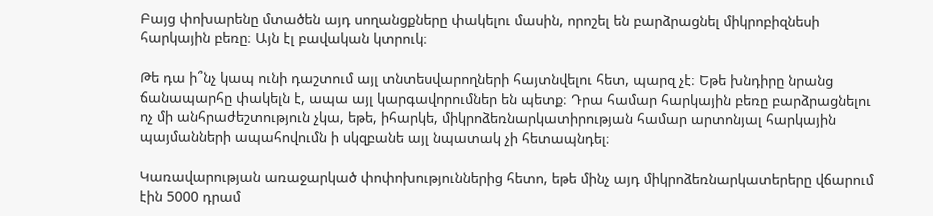Բայց փոխարենը մտածեն այդ սողանցքները փակելու մասին, որոշել են բարձրացնել միկրոբիզնեսի հարկային բեռը։ Այն էլ բավական կտրուկ։

Թե դա ի՞նչ կապ ունի դաշտում այլ տնտեսվարողների հայտնվելու հետ, պարզ չէ։ Եթե խնդիրը նրանց ճանապարհը փակելն է, ապա այլ կարգավորումներ են պետք։ Դրա համար հարկային բեռը բարձրացնելու ոչ մի անհրաժեշտություն չկա, եթե, իհարկե, միկրոձեռնարկատիրության համար արտոնյալ հարկային պայմանների ապահովումն ի սկզբանե այլ նպատակ չի հետապնդել։

Կառավարության առաջարկած փոփոխություններից հետո, եթե մինչ այդ միկրոձեռնարկատերերը վճարում էին 5000 դրամ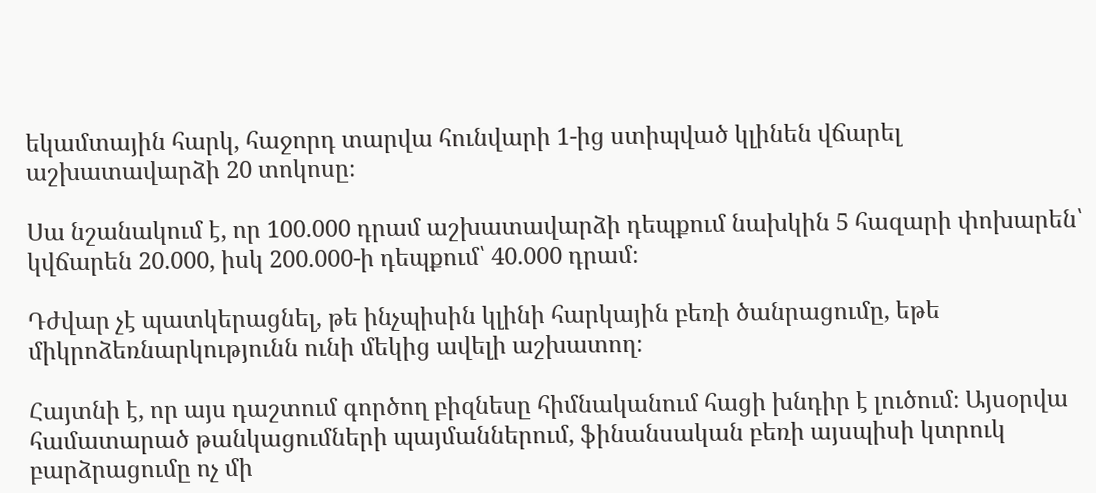եկամտային հարկ, հաջորդ տարվա հունվարի 1-ից ստիպված կլինեն վճարել աշխատավարձի 20 տոկոսը։

Սա նշանակում է, որ 100.000 դրամ աշխատավարձի դեպքում նախկին 5 հազարի փոխարեն՝ կվճարեն 20.000, իսկ 200.000-ի դեպքում՝ 40.000 դրամ։

Դժվար չէ պատկերացնել, թե ինչպիսին կլինի հարկային բեռի ծանրացումը, եթե միկրոձեռնարկությունն ունի մեկից ավելի աշխատող։

Հայտնի է, որ այս դաշտում գործող բիզնեսը հիմնականում հացի խնդիր է լուծում։ Այսօրվա համատարած թանկացումների պայմաններում, ֆինանսական բեռի այսպիսի կտրուկ բարձրացումը ոչ մի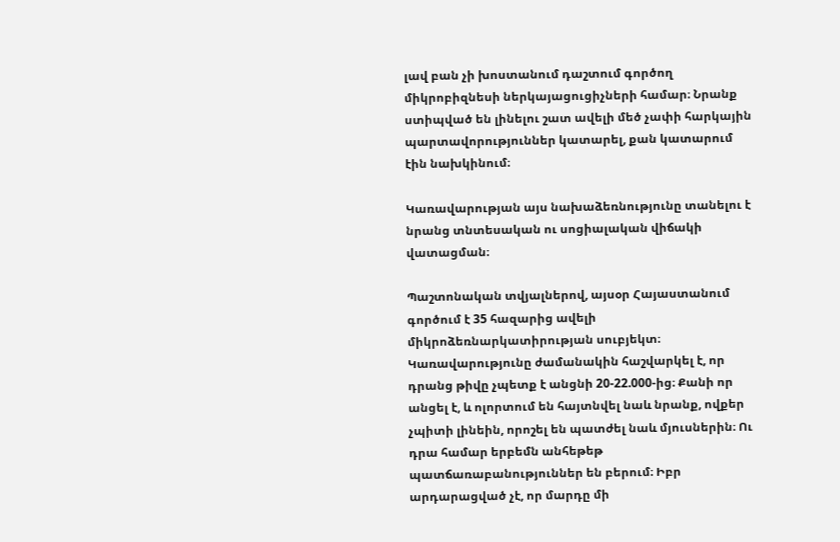լավ բան չի խոստանում դաշտում գործող միկրոբիզնեսի ներկայացուցիչների համար։ Նրանք ստիպված են լինելու շատ ավելի մեծ չափի հարկային պարտավորություններ կատարել, քան կատարում էին նախկինում։

Կառավարության այս նախաձեռնությունը տանելու է նրանց տնտեսական ու սոցիալական վիճակի վատացման։

Պաշտոնական տվյալներով, այսօր Հայաստանում գործում է 35 հազարից ավելի միկրոձեռնարկատիրության սուբյեկտ։ Կառավարությունը ժամանակին հաշվարկել է, որ դրանց թիվը չպետք է անցնի 20-22.000-ից։ Քանի որ անցել է, և ոլորտում են հայտնվել նաև նրանք, ովքեր չպիտի լինեին, որոշել են պատժել նաև մյուսներին։ Ու դրա համար երբեմն անհեթեթ պատճառաբանություններ են բերում։ Իբր արդարացված չէ, որ մարդը մի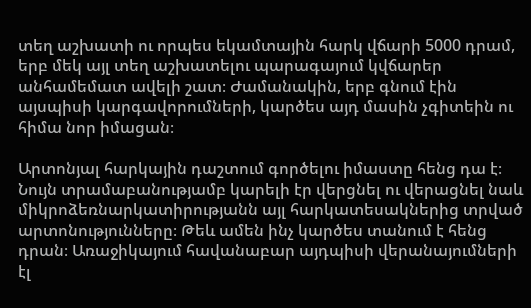տեղ աշխատի ու որպես եկամտային հարկ վճարի 5000 դրամ, երբ մեկ այլ տեղ աշխատելու պարագայում կվճարեր անհամեմատ ավելի շատ։ Ժամանակին, երբ գնում էին այսպիսի կարգավորումների, կարծես այդ մասին չգիտեին ու հիմա նոր իմացան։

Արտոնյալ հարկային դաշտում գործելու իմաստը հենց դա է։ Նույն տրամաբանությամբ կարելի էր վերցնել ու վերացնել նաև միկրոձեռնարկատիրությանն այլ հարկատեսակներից տրված արտոնությունները։ Թեև ամեն ինչ կարծես տանում է հենց դրան։ Առաջիկայում հավանաբար այդպիսի վերանայումների էլ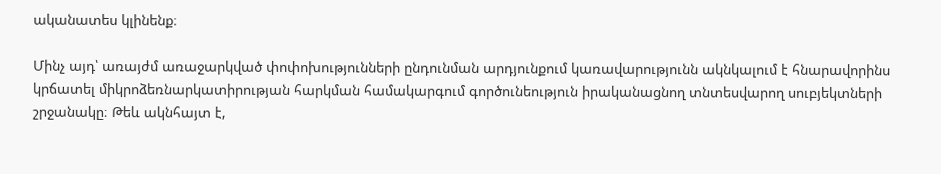ականատես կլինենք։

Մինչ այդ՝ առայժմ առաջարկված փոփոխությունների ընդունման արդյունքում կառավարությունն ակնկալում է հնարավորինս կրճատել միկրոձեռնարկատիրության հարկման համակարգում գործունեություն իրականացնող տնտեսվարող սուբյեկտների շրջանակը։ Թեև ակնհայտ է,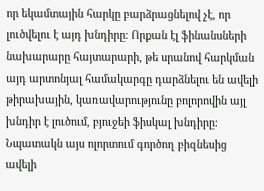որ եկամտային հարկը բարձրացնելով չէ, որ լուծվելու է այդ խնդիրը։ Որքան էլ ֆինանսների նախարարը հայտարարի, թե սրանով հարկման այդ արտոնյալ համակարգը դարձնելու են ավելի թիրախային, կառավարությունը բոլորովին այլ խնդիր է լուծում, բյուջեի ֆիսկալ խնդիրը։ Նպատակն այս ոլորտում գործող բիզնեսից ավելի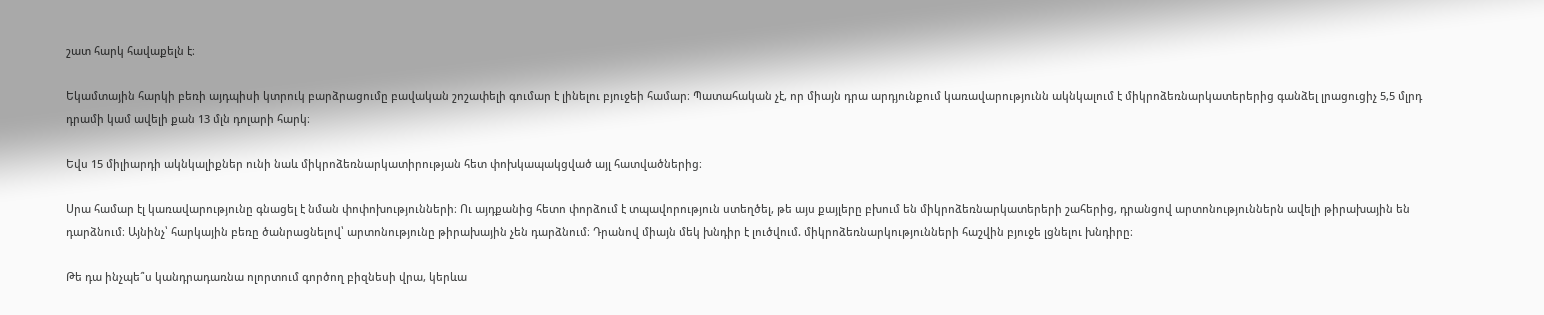շատ հարկ հավաքելն է։

Եկամտային հարկի բեռի այդպիսի կտրուկ բարձրացումը բավական շոշափելի գումար է լինելու բյուջեի համար։ Պատահական չէ, որ միայն դրա արդյունքում կառավարությունն ակնկալում է միկրոձեռնարկատերերից գանձել լրացուցիչ 5,5 մլրդ դրամի կամ ավելի քան 13 մլն դոլարի հարկ։

Եվս 15 միլիարդի ակնկալիքներ ունի նաև միկրոձեռնարկատիրության հետ փոխկապակցված այլ հատվածներից։

Սրա համար էլ կառավարությունը գնացել է նման փոփոխությունների։ Ու այդքանից հետո փորձում է տպավորություն ստեղծել, թե այս քայլերը բխում են միկրոձեռնարկատերերի շահերից, դրանցով արտոնություններն ավելի թիրախային են դարձնում։ Այնինչ՝ հարկային բեռը ծանրացնելով՝ արտոնությունը թիրախային չեն դարձնում։ Դրանով միայն մեկ խնդիր է լուծվում. միկրոձեռնարկությունների հաշվին բյուջե լցնելու խնդիրը։

Թե դա ինչպե՞ս կանդրադառնա ոլորտում գործող բիզնեսի վրա, կերևա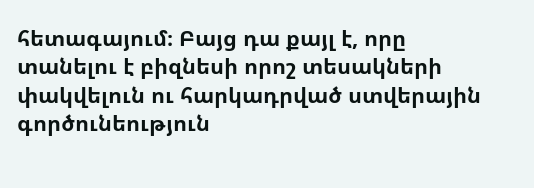հետագայում։ Բայց դա քայլ է, որը տանելու է բիզնեսի որոշ տեսակների փակվելուն ու հարկադրված ստվերային գործունեություն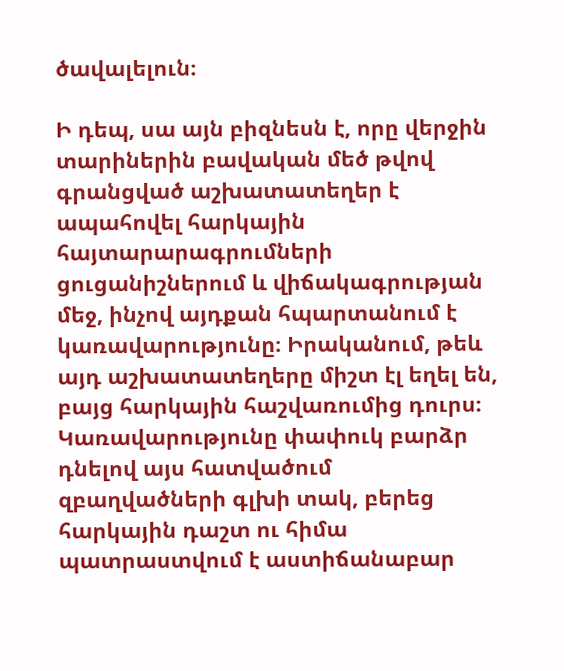ծավալելուն։

Ի դեպ, սա այն բիզնեսն է, որը վերջին տարիներին բավական մեծ թվով գրանցված աշխատատեղեր է ապահովել հարկային հայտարարագրումների ցուցանիշներում և վիճակագրության մեջ, ինչով այդքան հպարտանում է կառավարությունը։ Իրականում, թեև այդ աշխատատեղերը միշտ էլ եղել են, բայց հարկային հաշվառումից դուրս։ Կառավարությունը փափուկ բարձր դնելով այս հատվածում զբաղվածների գլխի տակ, բերեց հարկային դաշտ ու հիմա պատրաստվում է աստիճանաբար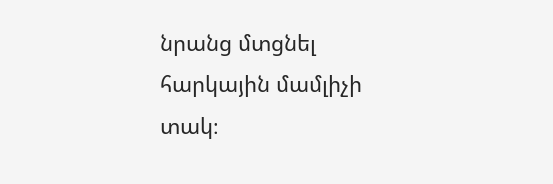նրանց մտցնել հարկային մամլիչի տակ։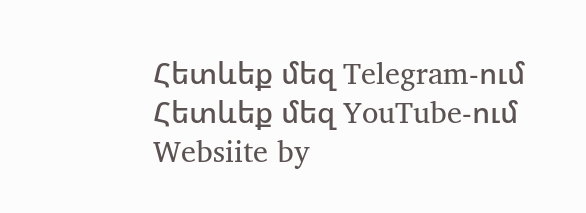Հետևեք մեզ Telegram-ում
Հետևեք մեզ YouTube-ում
Websiite by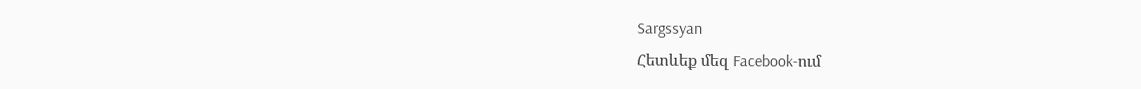Sargssyan
Հետևեք մեզ Facebook-ում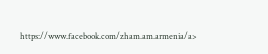https://www.facebook.com/zham.am.armenia/a>